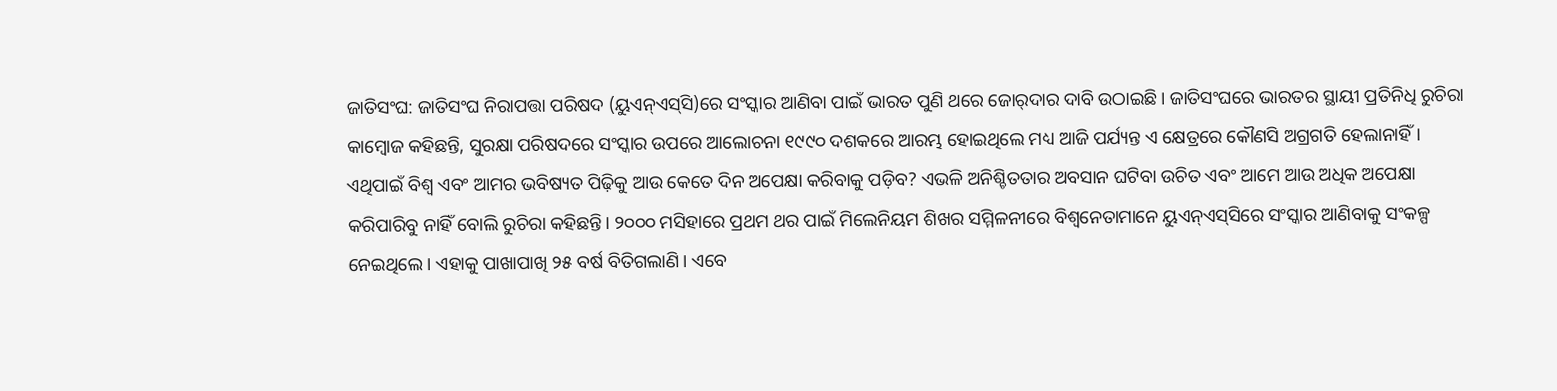ଜାତିସଂଘ: ଜାତିସଂଘ ନିରାପତ୍ତା ପରିଷଦ (ୟୁଏନ୍‌ଏସ୍‌ସି)ରେ ସଂସ୍କାର ଆଣିବା ପାଇଁ ଭାରତ ପୁଣି ଥରେ ଜୋର୍‌ଦାର ଦାବି ଉଠାଇଛି। ଜାତିସଂଘରେ ଭାରତର ସ୍ଥାୟୀ ପ୍ରତିନିଧି ରୁଚିରା କାମ୍ବୋଜ କହିଛନ୍ତି, ସୁରକ୍ଷା ପରିଷଦରେ ସଂସ୍କାର ଉପରେ ଆଲୋଚନା ୧୯୯୦ ଦଶକରେ ଆରମ୍ଭ ହୋଇଥିଲେ ମଧ୍ୟ ଆଜି ପର୍ଯ୍ୟନ୍ତ ଏ କ୍ଷେତ୍ରରେ କୌଣସି ଅଗ୍ରଗତି ହେଲାନାହିଁ। ଏଥିପାଇଁ ବିଶ୍ବ ଏବଂ ଆମର ଭବିଷ୍ୟତ ପିଢ଼ିକୁ ଆଉ କେତେ ଦିନ ଅପେକ୍ଷା କରିବାକୁ ପଡ଼ିବ? ଏଭଳି ଅନିଶ୍ଚିତତାର ଅବସାନ ଘଟିବା ଉଚିତ ଏବଂ ଆମେ ଆଉ ଅଧିକ ଅପେକ୍ଷା କରିପାରିବୁ ନାହିଁ ବୋଲି ରୁଚିରା କହିଛନ୍ତି। ୨୦୦୦ ମସିହାରେ ପ୍ରଥମ ଥର ପାଇଁ ମିଲେନିୟମ ଶିଖର ସମ୍ମିଳନୀରେ ବିଶ୍ୱନେତାମାନେ ୟୁଏନ୍‌ଏସ୍‌ସିରେ ସଂସ୍କାର ଆଣିବାକୁ ସଂକଳ୍ପ ନେଇଥିଲେ। ଏହାକୁ ପାଖାପାଖି ୨୫ ବର୍ଷ ବିତିଗଲାଣି। ଏବେ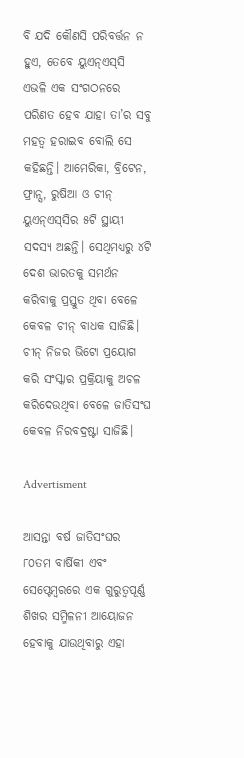ବି ଯଦି କୌଣସି ପରିବର୍ତ୍ତନ ନ ହୁଏ, ତେବେ ୟୁଏନ୍‌ଏସ୍‌ସି ଏଭଳି ଏକ ସଂଗଠନରେ ପରିଣତ ହେବ ଯାହା ତା’ର ସବୁ ମହତ୍ବ ହରାଇବ ବୋଲି ସେ କହିଛନ୍ତି। ଆମେରିକା, ବ୍ରିଟେନ, ଫ୍ରାନ୍ସ, ରୁଷିଆ ଓ ଚୀନ୍‌ ୟୁଏନ୍ଏସ୍‌ସିର ୫ଟି ସ୍ଥାୟୀ ସଦସ୍ୟ ଅଛନ୍ତି। ସେଥିମଧ୍ୟରୁ ୪ଟି ଦେଶ ଭାରତକୁ ସମର୍ଥନ କରିବାକୁ ପ୍ରସ୍ତୁତ ଥିବା ବେଳେ କେବଳ ଚୀନ୍ ବାଧକ ସାଜିଛି। ଚୀନ୍‌ ନିଜର ଭିଟୋ ପ୍ରୟୋଗ କରି ସଂସ୍କାର ପ୍ରକ୍ରିୟାକୁ ଅଚଳ କରିଦେଉଥିବା ବେଳେ ଜାତିସଂଘ କେବଳ ନିରବଦ୍ରଷ୍ଟା ସାଜିଛି।

Advertisment

ଆସନ୍ତା ବର୍ଷ ଜାତିସଂଘର ୮୦ତମ ବାର୍ଷିକୀ ଏବଂ ସେପ୍ଟେମ୍ବରରେ ଏକ ଗୁରୁତ୍ୱପୂର୍ଣ୍ଣ ଶିଖର ସମ୍ମିଳନୀ ଆୟୋଜନ ହେବାକୁ ଯାଉଥିବାରୁ ଏହା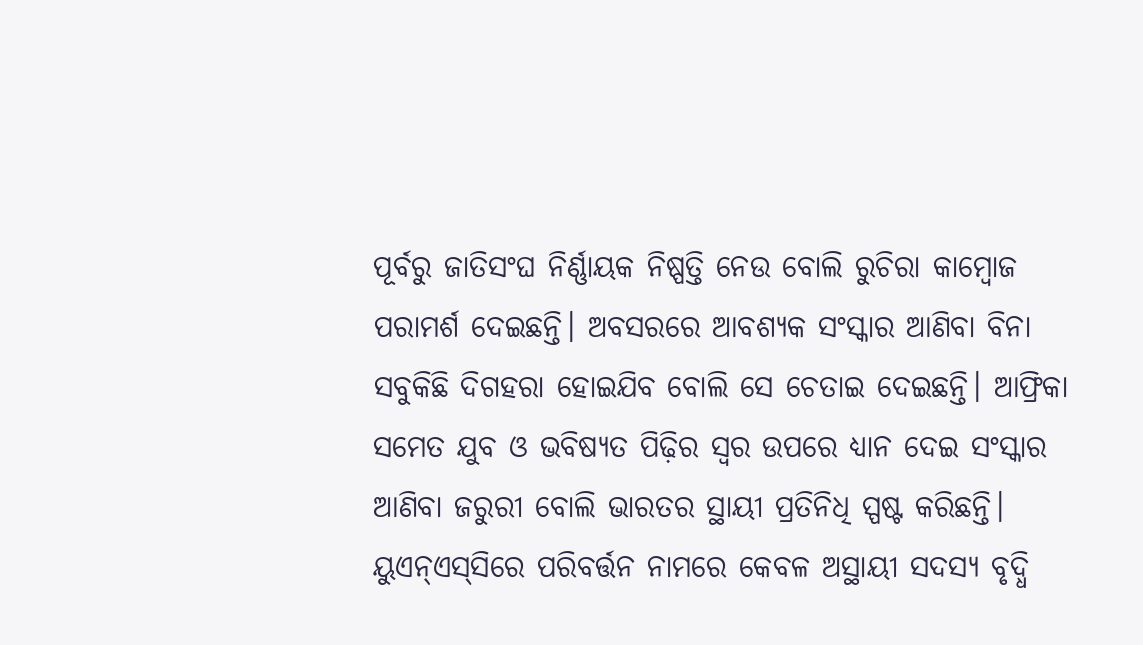ପୂର୍ବରୁ ଜାତିସଂଘ ନିର୍ଣ୍ଣାୟକ ନିଷ୍ପତ୍ତି ନେଉ ବୋଲି ରୁଚିରା କାମ୍ବୋଜ ପରାମର୍ଶ ଦେଇଛନ୍ତି। ଅବସରରେ ଆବଶ୍ୟକ ସଂସ୍କାର ଆଣିବା ବିନା ସବୁକିଛି ଦିଗହରା ହୋଇଯିବ ବୋଲି ସେ ଚେତାଇ ଦେଇଛନ୍ତି। ଆଫ୍ରିକା ସମେତ ଯୁବ ଓ ଭବିଷ୍ୟତ ପିଢ଼ିର ସ୍ୱର ଉପରେ ଧ୍ୟାନ ଦେଇ ସଂସ୍କାର ଆଣିବା ଜରୁରୀ ବୋଲି ଭାରତର ସ୍ଥାୟୀ ପ୍ରତିନିଧି ସ୍ପଷ୍ଟ କରିଛନ୍ତି। ୟୁଏନ୍‌ଏସ୍‌ସିରେ ପରିବର୍ତ୍ତନ ନାମରେ କେବଳ ଅସ୍ଥାୟୀ ସଦସ୍ୟ ବୃଦ୍ଧି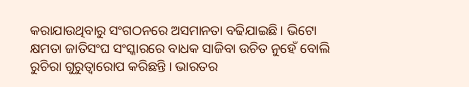କରାଯାଉଥିବାରୁ ସଂଗଠନରେ ଅସମାନତା ବଢିଯାଇଛି। ଭିଟୋ କ୍ଷମତା ଜାତିସଂଘ ସଂସ୍କାରରେ ବାଧକ ସାଜିବା ଉଚିତ ନୁହେଁ ବୋଲି ରୁଚିରା ଗୁରୁତ୍ୱାରୋପ କରିଛନ୍ତି। ଭାରତର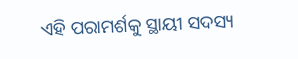ଏହି ପରାମର୍ଶକୁ ସ୍ଥାୟୀ ସଦସ୍ୟ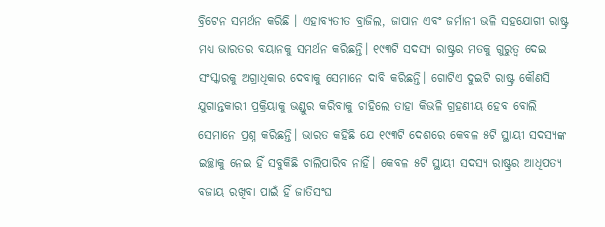ବ୍ରିଟେନ ସମର୍ଥନ କରିଛି । ଏହାବ୍ୟତୀତ ବ୍ରାଜିଲ, ଜାପାନ ଏବଂ ଜର୍ମାନୀ ଭଳି ସହଯୋଗୀ ରାଷ୍ଟ୍ର ମଧ୍ୟ ଭାରତର ବୟାନକୁ ସମର୍ଥନ କରିଛନ୍ତି। ୧୯୩ଟି ସଦସ୍ୟ ରାଷ୍ଟ୍ରର ମତକୁ ଗୁରୁତ୍ବ ଦେଇ ସଂସ୍କାରକୁ ଅଗ୍ରାଧିକାର ଦେବାକୁ ସେମାନେ ଦାବି କରିଛନ୍ତି। ଗୋଟିଏ ଦୁଇଟି ରାଷ୍ଟ୍ର କୌଣସି ଯୁଗାନ୍ତକାରୀ ପ୍ରକ୍ରିୟାକୁ ଭଣ୍ଡୁର କରିବାକୁ ଚାହିଲେ ତାହା କିଭଳି ଗ୍ରହଣୀୟ ହେବ ବୋଲି ସେମାନେ ପ୍ରଶ୍ନ କରିଛନ୍ତି। ଭାରତ କହିଛି ଯେ ୧୯୩ଟି ଦେଶରେ କେବଳ ୫ଟି ସ୍ଥାୟୀ ସଦସ୍ୟଙ୍କ ଇଚ୍ଛାକୁ ନେଇ ହିଁ ସବୁକିଛି ଚାଲିପାରିବ ନାହିଁ। କେବଳ ୫ଟି ସ୍ଥାୟୀ ସଦସ୍ୟ ରାଷ୍ଟ୍ରର ଆଧିପତ୍ୟ ବଜାୟ ରଖିବା ପାଇଁ ହିଁ ଜାତିସଂଘ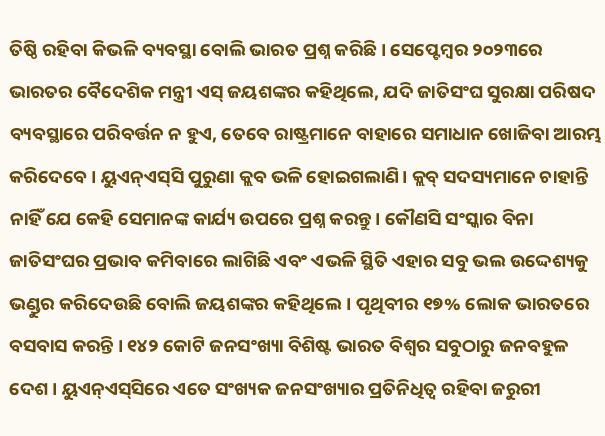ତିଷ୍ଠି ରହିବା କିଭଳି ବ୍ୟବସ୍ଥା ବୋଲି ଭାରତ ପ୍ରଶ୍ନ କରିଛି। ସେପ୍ଟେମ୍ବର ୨୦୨୩ରେ ଭାରତର ବୈଦେଶିକ ମନ୍ତ୍ରୀ ଏସ୍‌ ଜୟଶଙ୍କର କହିଥିଲେ, ଯଦି ଜାତିସଂଘ ସୁରକ୍ଷା ପରିଷଦ ବ୍ୟବସ୍ଥାରେ ପରିବର୍ତ୍ତନ ନ ହୁଏ, ତେବେ ରାଷ୍ଟ୍ରମାନେ ବାହାରେ ସମାଧାନ ଖୋଜିବା ଆରମ୍ଭ କରିଦେବେ । ୟୁଏନ୍‌ଏସ୍‌ସି ପୁରୁଣା କ୍ଲବ ଭଳି ହୋଇଗଲାଣି। କ୍ଲବ୍ ସଦସ୍ୟମାନେ ଚାହାନ୍ତି ନାହିଁ ଯେ କେହି ସେମାନଙ୍କ କାର୍ଯ୍ୟ ଉପରେ ପ୍ରଶ୍ନ କରନ୍ତୁ। କୌଣସି ସଂସ୍କାର ବିନା ଜାତିସଂଘର ପ୍ରଭାବ କମିବାରେ ଲାଗିଛି ଏବଂ ଏଭଳି ସ୍ଥିତି ଏହାର ସବୁ ଭଲ ଉଦ୍ଦେଶ୍ୟକୁ ଭଣ୍ଡୁର କରିଦେଉଛି ବୋଲି ଜୟଶଙ୍କର କହିଥିଲେ। ପୃଥିବୀର ୧୭% ଲୋକ ଭାରତରେ ବସବାସ କରନ୍ତି । ୧୪୨ କୋଟି ଜନସଂଖ୍ୟା ବିଶିଷ୍ଟ ଭାରତ ବିଶ୍ୱର ସବୁଠାରୁ ଜନବହୁଳ ଦେଶ। ୟୁଏନ୍‌ଏସ୍‌ସିରେ ଏତେ ସଂଖ୍ୟକ ଜନସଂଖ୍ୟାର ପ୍ରତିନିଧିତ୍ୱ ରହିବା ଜରୁରୀ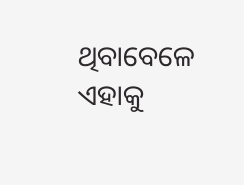ଥିବାବେଳେ ଏହାକୁ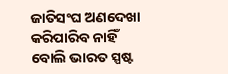ଜାତିସଂଘ ଅଣଦେଖା କରିପାରିବ ନାହିଁ ବୋଲି ଭାରତ ସ୍ପଷ୍ଟ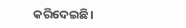କରିଦେଇଛି।